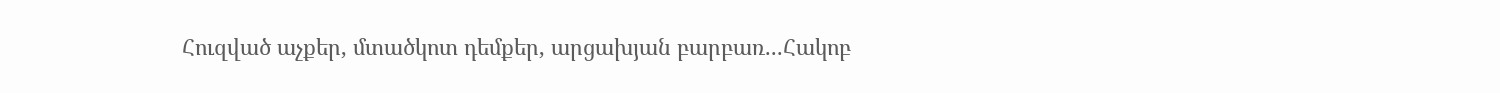Հուզված աչքեր, մտածկոտ դեմքեր, արցախյան բարբառ...Հակոբ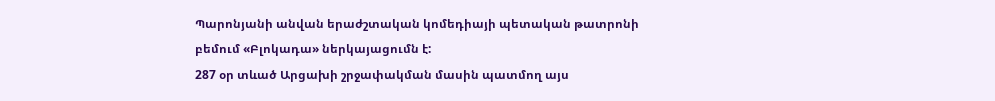Պարոնյանի անվան երաժշտական կոմեդիայի պետական թատրոնի բեմում «Բլոկադա» ներկայացումն է:
287 օր տևած Արցախի շրջափակման մասին պատմող այս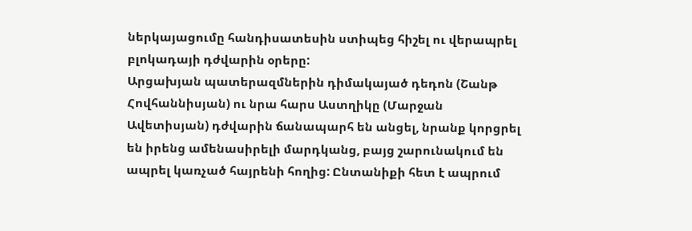ներկայացումը հանդիսատեսին ստիպեց հիշել ու վերապրել բլոկադայի դժվարին օրերը:
Արցախյան պատերազմներին դիմակայած դեդոն (Շանթ Հովհաննիսյան) ու նրա հարս Աստղիկը (Մարջան Ավետիսյան) դժվարին ճանապարհ են անցել, նրանք կորցրել են իրենց ամենասիրելի մարդկանց, բայց շարունակում են ապրել կառչած հայրենի հողից: Ընտանիքի հետ է ապրում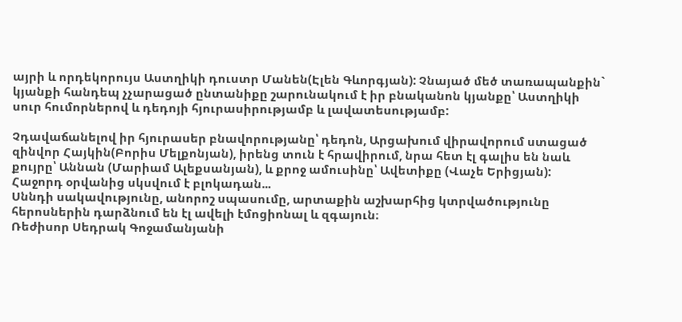այրի և որդեկորույս Աստղիկի դուստր Մանեն(Էլեն Գևորգյան): Չնայած մեծ տառապանքին` կյանքի հանդեպ չչարացած ընտանիքը շարունակում է իր բնականոն կյանքը՝ Աստղիկի սուր հումորներով և դեդոյի հյուրասիրությամբ և լավատեսությամբ:

Չդավաճանելով իր հյուրասեր բնավորությանը՝ դեդոն, Արցախում վիրավորում ստացած զինվոր Հայկին(Բորիս Մելքոնյան), իրենց տուն է հրավիրում, նրա հետ էլ գալիս են նաև քույրը՝ Աննան (Մարիամ Ալեքսանյան), և քրոջ ամուսինը՝ Ավետիքը (Վաչե Երիցյան):
Հաջորդ օրվանից սկսվում է բլոկադան...
Սննդի սակավությունը, անորոշ սպասումը, արտաքին աշխարհից կտրվածությունը հերոսներին դարձնում են էլ ավելի էմոցիոնալ և զգայուն։
Ռեժիսոր Սեդրակ Գոջամանյանի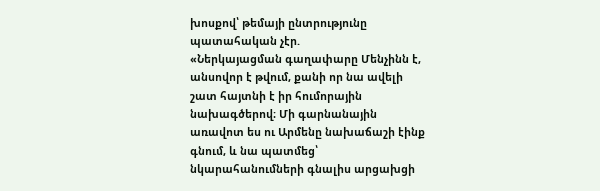խոսքով՝ թեմայի ընտրությունը պատահական չէր.
«Ներկայացման գաղափարը Մենչինն է, անսովոր է թվում, քանի որ նա ավելի շատ հայտնի է իր հումորային նախագծերով։ Մի գարնանային առավոտ ես ու Արմենը նախաճաշի էինք գնում, և նա պատմեց՝ նկարահանումների գնալիս արցախցի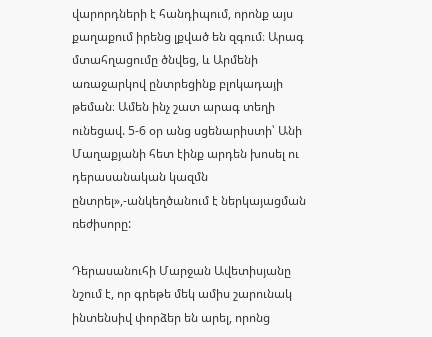վարորդների է հանդիպում, որոնք այս քաղաքում իրենց լքված են զգում։ Արագ մտահղացումը ծնվեց, և Արմենի առաջարկով ընտրեցինք բլոկադայի թեման։ Ամեն ինչ շատ արագ տեղի ունեցավ. 5-6 օր անց սցենարիստի՝ Անի Մաղաքյանի հետ էինք արդեն խոսել ու դերասանական կազմն ընտրել»,-անկեղծանում է ներկայացման ռեժիսորը:

Դերասանուհի Մարջան Ավետիսյանը նշում է, որ գրեթե մեկ ամիս շարունակ ինտենսիվ փորձեր են արել, որոնց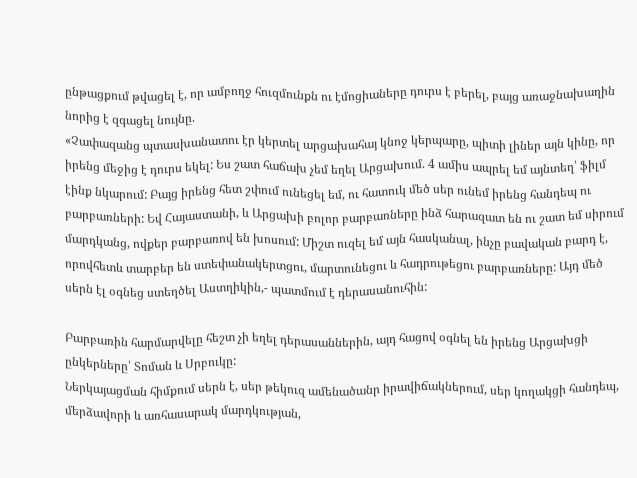ընթացքում թվացել է, որ ամբողջ հուզմունքն ու էմոցիաները դուրս է բերել, բայց առաջնախաղին նորից է զգացել նույնը.
«Չափազանց պտասխանատու էր կերտել արցախահայ կնոջ կերպարը, պիտի լիներ այն կինը, որ իրենց մեջից է դուրս եկել: Ես շատ հաճախ չեմ եղել Արցախում. 4 ամիս ապրել եմ այնտեղ՝ ֆիլմ էինք նկարում: Բայց իրենց հետ շփում ունեցել եմ, ու հատուկ մեծ սեր ունեմ իրենց հանդեպ ու բարբառների: Եվ Հայաստանի, և Արցախի բոլոր բարբառները ինձ հարազատ են ու շատ եմ սիրում մարդկանց, ովքեր բարբառով են խոսում: Միշտ ուզել եմ այն հասկանալ, ինչը բավական բարդ է, որովհետև տարբեր են ստեփանակերտցու, մարտունեցու և հադրութեցու բարբառները: Այդ մեծ սերն էլ օգնեց ստեղծել Աստղիկին,- պատմում է դերասանուհին:

Բարբառին հարմարվելը հեշտ չի եղել դերասաններին, այդ հացով օգնել են իրենց Արցախցի ընկերները՝ Տոման և Սրբուկը:
Ներկայացման հիմքում սերն է, սեր թեկուզ ամենածանր իրավիճակներում, սեր կողակցի հանդեպ, մերձավորի և առհասարակ մարդկության,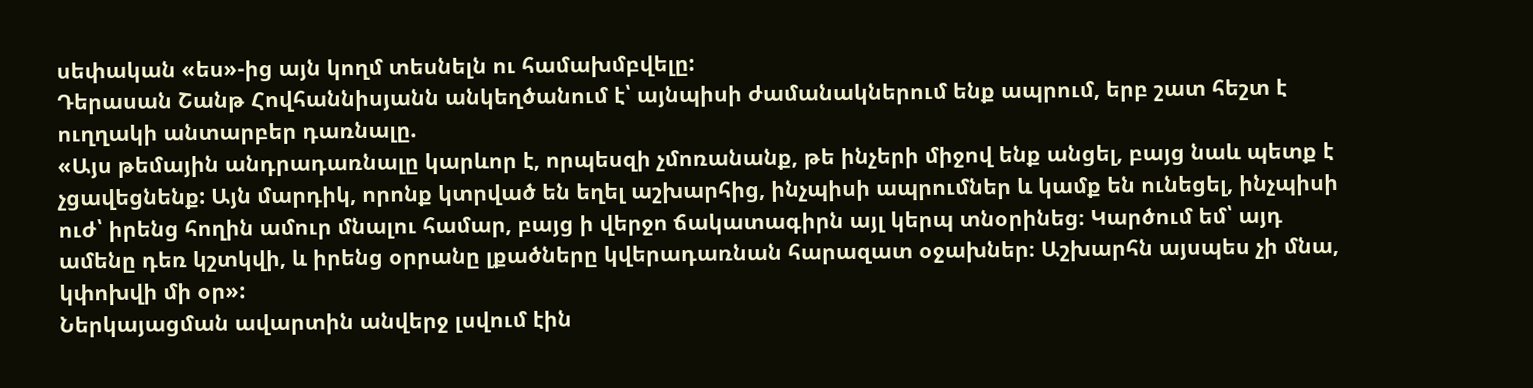սեփական «ես»-ից այն կողմ տեսնելն ու համախմբվելը:
Դերասան Շանթ Հովհաննիսյանն անկեղծանում է՝ այնպիսի ժամանակներում ենք ապրում, երբ շատ հեշտ է ուղղակի անտարբեր դառնալը.
«Այս թեմային անդրադառնալը կարևոր է, որպեսզի չմոռանանք, թե ինչերի միջով ենք անցել, բայց նաև պետք է չցավեցնենք: Այն մարդիկ, որոնք կտրված են եղել աշխարհից, ինչպիսի ապրումներ և կամք են ունեցել, ինչպիսի ուժ՝ իրենց հողին ամուր մնալու համար, բայց ի վերջո ճակատագիրն այլ կերպ տնօրինեց։ Կարծում եմ՝ այդ ամենը դեռ կշտկվի, և իրենց օրրանը լքածները կվերադառնան հարազատ օջախներ։ Աշխարհն այսպես չի մնա, կփոխվի մի օր»:
Ներկայացման ավարտին անվերջ լսվում էին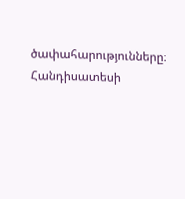ծափահարությունները։ Հանդիսատեսի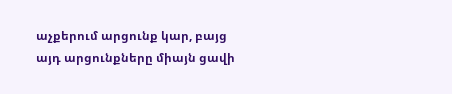աչքերում արցունք կար, բայց այդ արցունքները միայն ցավի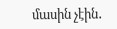մասին չէին․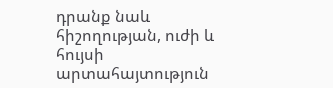դրանք նաև հիշողության, ուժի և հույսի արտահայտություն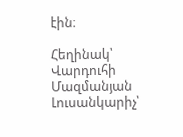էին։

Հեղինակ՝ Վարդուհի Մազմանյան
Լուսանկարիչ՝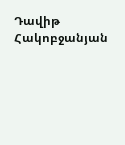Դավիթ Հակոբջանյան